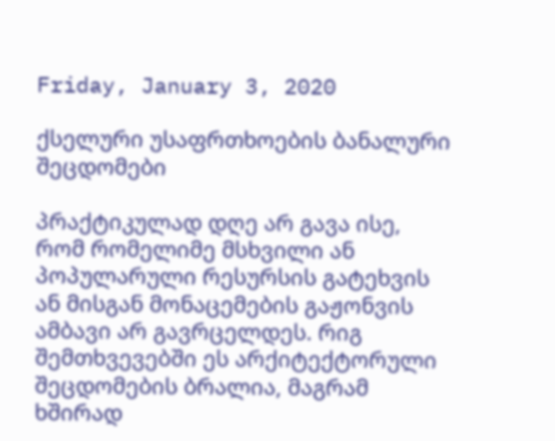Friday, January 3, 2020

ქსელური უსაფრთხოების ბანალური შეცდომები

პრაქტიკულად დღე არ გავა ისე, რომ რომელიმე მსხვილი ან პოპულარული რესურსის გატეხვის ან მისგან მონაცემების გაჟონვის ამბავი არ გავრცელდეს. რიგ შემთხვევებში ეს არქიტექტორული შეცდომების ბრალია, მაგრამ ხშირად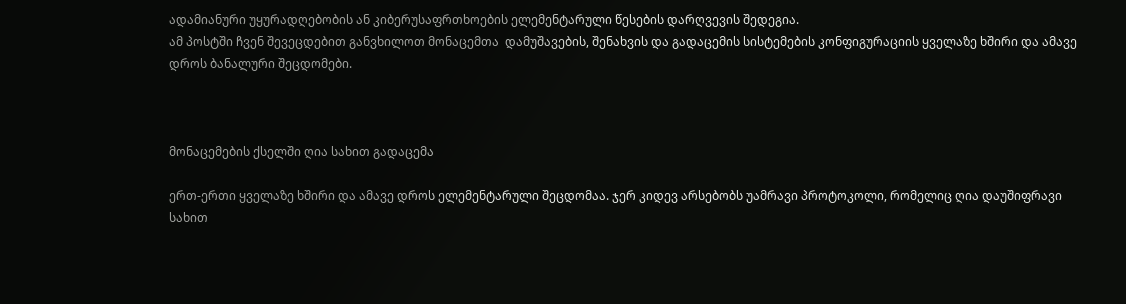ადამიანური უყურადღებობის ან კიბერუსაფრთხოების ელემენტარული წესების დარღვევის შედეგია.
ამ პოსტში ჩვენ შევეცდებით განვხილოთ მონაცემთა  დამუშავების, შენახვის და გადაცემის სისტემების კონფიგურაციის ყველაზე ხშირი და ამავე დროს ბანალური შეცდომები.



მონაცემების ქსელში ღია სახით გადაცემა

ერთ-ერთი ყველაზე ხშირი და ამავე დროს ელემენტარული შეცდომაა. ჯერ კიდევ არსებობს უამრავი პროტოკოლი, რომელიც ღია დაუშიფრავი სახით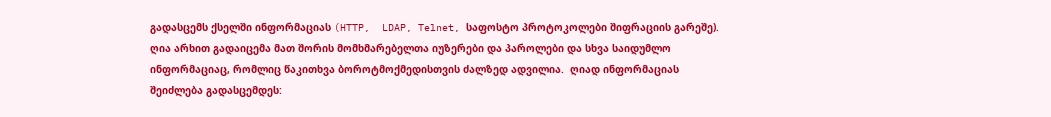გადასცემს ქსელში ინფორმაციას (HTTP,  LDAP, Telnet, საფოსტო პროტოკოლები შიფრაციის გარეშე). ღია არხით გადაიცემა მათ შორის მომხმარებელთა იუზერები და პაროლები და სხვა საიდუმლო ინფორმაციაც, რომლიც წაკითხვა ბოროტმოქმედისთვის ძალზედ ადვილია.  ღიად ინფორმაციას შეიძლება გადასცემდეს: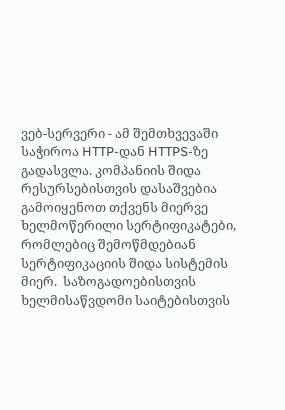ვებ-სერვერი - ამ შემთხვევაში საჭიროა HTTP-დან HTTPS-ზე გადასვლა. კომპანიის შიდა რესურსებისთვის დასაშვებია გამოიყენოთ თქვენს მიერვე ხელმოწერილი სერტიფიკატები, რომლებიც შემოწმდებიან სერტიფიკაციის შიდა სისტემის მიერ.  საზოგადოებისთვის ხელმისაწვდომი საიტებისთვის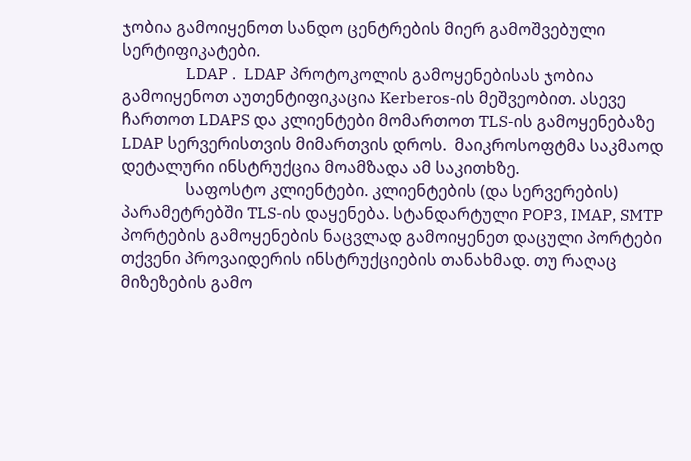ჯობია გამოიყენოთ სანდო ცენტრების მიერ გამოშვებული სერტიფიკატები.
                LDAP .  LDAP პროტოკოლის გამოყენებისას ჯობია გამოიყენოთ აუთენტიფიკაცია Kerberos-ის მეშვეობით. ასევე ჩართოთ LDAPS და კლიენტები მომართოთ TLS-ის გამოყენებაზე LDAP სერვერისთვის მიმართვის დროს.  მაიკროსოფტმა საკმაოდ დეტალური ინსტრუქცია მოამზადა ამ საკითხზე.
                საფოსტო კლიენტები. კლიენტების (და სერვერების) პარამეტრებში TLS-ის დაყენება. სტანდარტული POP3, IMAP, SMTP პორტების გამოყენების ნაცვლად გამოიყენეთ დაცული პორტები თქვენი პროვაიდერის ინსტრუქციების თანახმად. თუ რაღაც მიზეზების გამო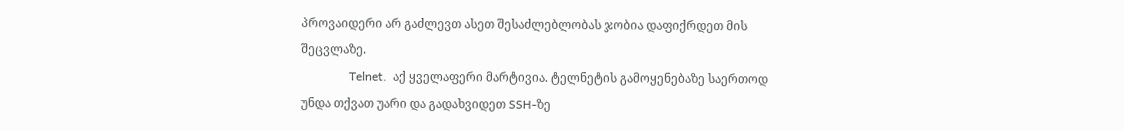პროვაიდერი არ გაძლევთ ასეთ შესაძლებლობას ჯობია დაფიქრდეთ მის შეცვლაზე.
                Telnet.  აქ ყველაფერი მარტივია. ტელნეტის გამოყენებაზე საერთოდ უნდა თქვათ უარი და გადახვიდეთ SSH-ზე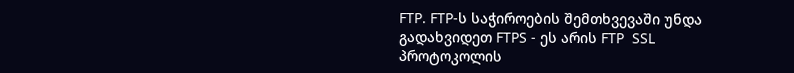FTP. FTP-ს საჭიროების შემთხვევაში უნდა  გადახვიდეთ FTPS - ეს არის FTP  SSL პროტოკოლის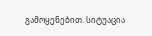გამოყენებით. სიტუაცია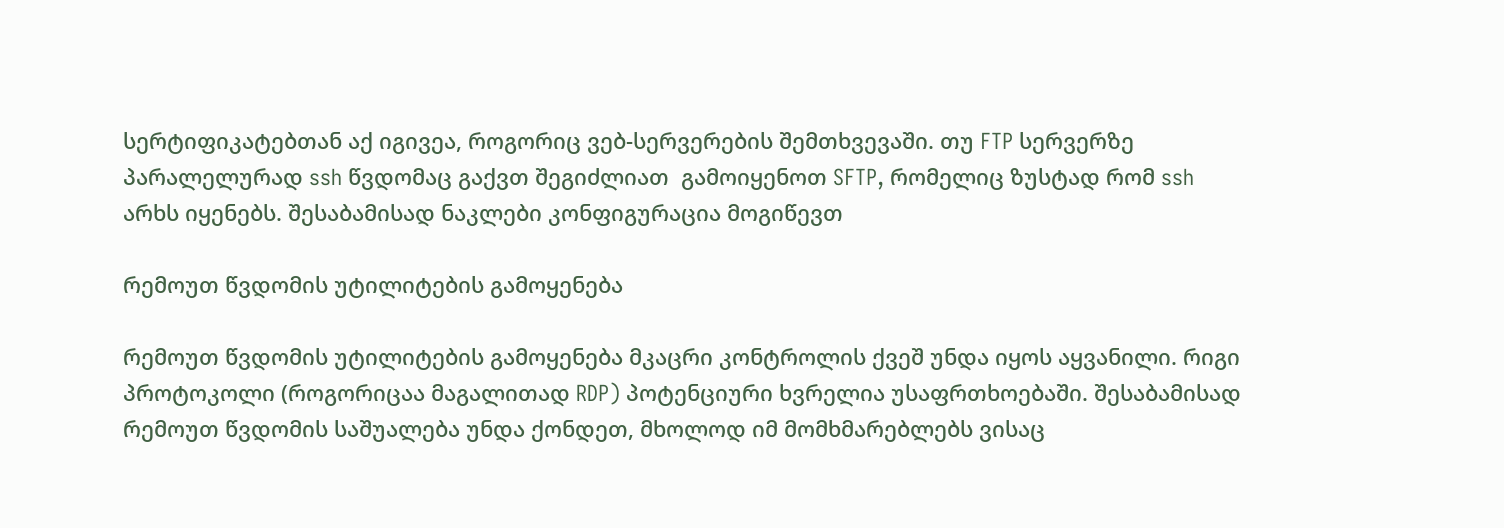სერტიფიკატებთან აქ იგივეა, როგორიც ვებ-სერვერების შემთხვევაში. თუ FTP სერვერზე პარალელურად ssh წვდომაც გაქვთ შეგიძლიათ  გამოიყენოთ SFTP, რომელიც ზუსტად რომ ssh არხს იყენებს. შესაბამისად ნაკლები კონფიგურაცია მოგიწევთ

რემოუთ წვდომის უტილიტების გამოყენება

რემოუთ წვდომის უტილიტების გამოყენება მკაცრი კონტროლის ქვეშ უნდა იყოს აყვანილი. რიგი პროტოკოლი (როგორიცაა მაგალითად RDP) პოტენციური ხვრელია უსაფრთხოებაში. შესაბამისად რემოუთ წვდომის საშუალება უნდა ქონდეთ, მხოლოდ იმ მომხმარებლებს ვისაც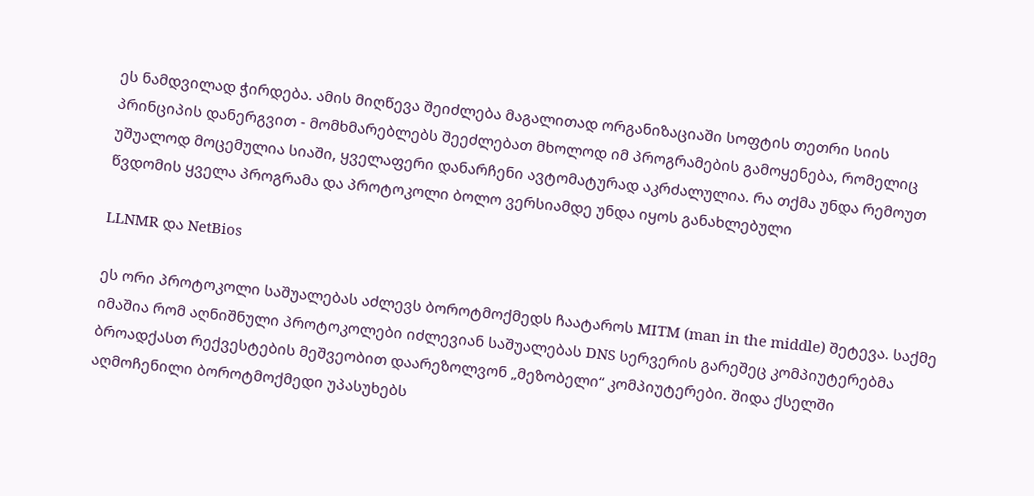ეს ნამდვილად ჭირდება. ამის მიღწევა შეიძლება მაგალითად ორგანიზაციაში სოფტის თეთრი სიის პრინციპის დანერგვით - მომხმარებლებს შეეძლებათ მხოლოდ იმ პროგრამების გამოყენება, რომელიც უშუალოდ მოცემულია სიაში, ყველაფერი დანარჩენი ავტომატურად აკრძალულია. რა თქმა უნდა რემოუთ წვდომის ყველა პროგრამა და პროტოკოლი ბოლო ვერსიამდე უნდა იყოს განახლებული

LLNMR და NetBios

ეს ორი პროტოკოლი საშუალებას აძლევს ბოროტმოქმედს ჩაატაროს MITM (man in the middle) შეტევა. საქმე იმაშია რომ აღნიშნული პროტოკოლები იძლევიან საშუალებას DNS სერვერის გარეშეც კომპიუტერებმა ბროადქასთ რექვესტების მეშვეობით დაარეზოლვონ „მეზობელი“ კომპიუტერები. შიდა ქსელში აღმოჩენილი ბოროტმოქმედი უპასუხებს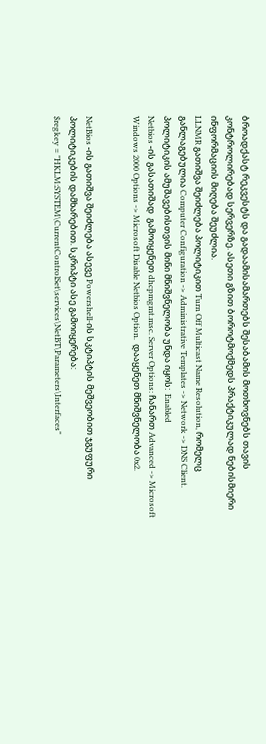ბროადქასტ რეკვესტს და გადაამისამართებს შესაბამის მოთხოვნებს თავის კონტროლირებად სერვერზე. ასეთი გზით ბოროტმოქმედს პრაქტიკულად ნებისმიერი ინფორმაციის მიღება შეუძლია.
LLNMR გათიშვა შეიძლება პოლიტიკით Turn Off Multicast Name Resolution, რომელც განლაგებულია Computer Configuration -> Administrative Templates -> Network -> DNS Client. პოლიტიკის ამუშავებისთვის მინი მნიშვნელობა უნდა იყოს:  Enabled
Netbios -ის გასათიშად  გამოიყენეთ dhcpmgmt.msc. Server Options: ჩანართ Advanced -> Microsoft Windows 2000 Options -> Microsoft Disable Netbios Option.  დააყენეთ მნიშვნელობა 0x2.


NetBios -ის გათიშვა შეიძლება ასევე Powershell-ის სკტიპტის მეშვეობით ჯგუფური პოლიტიკების დამხარებით. სკრიპტი ასე გამოიყერება:
$regkey = "HKLM:SYSTEM\CurrentControlSet\services\NetBT\Parameters\Interfaces"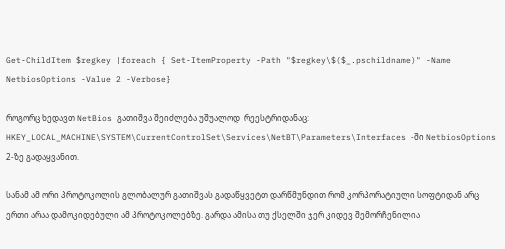Get-ChildItem $regkey |foreach { Set-ItemProperty -Path "$regkey\$($_.pschildname)" -Name NetbiosOptions -Value 2 -Verbose}

როგორც ხედავთ NetBios გათიშვა შეიძლება უშუალოდ  რეესტრიდანაც:
HKEY_LOCAL_MACHINE\SYSTEM\CurrentControlSet\Services\NetBT\Parameters\Interfaces -ში NetbiosOptions 2-ზე გადაყვანით.

სანამ ამ ორი პროტოკოლის გლობალურ გათიშვას გადაწყვეტთ დარწმუნდით რომ კორპორატიული სოფტიდან არც ერთი არაა დამოკიდებული ამ პროტოკოლებზე. გარდა ამისა თუ ქსელში ჯერ კიდევ შემორჩენილია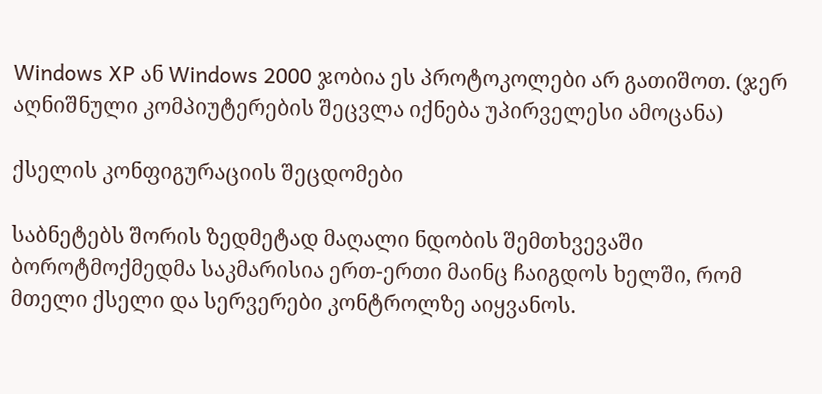Windows XP ან Windows 2000 ჯობია ეს პროტოკოლები არ გათიშოთ. (ჯერ აღნიშნული კომპიუტერების შეცვლა იქნება უპირველესი ამოცანა)

ქსელის კონფიგურაციის შეცდომები

საბნეტებს შორის ზედმეტად მაღალი ნდობის შემთხვევაში ბოროტმოქმედმა საკმარისია ერთ-ერთი მაინც ჩაიგდოს ხელში, რომ მთელი ქსელი და სერვერები კონტროლზე აიყვანოს.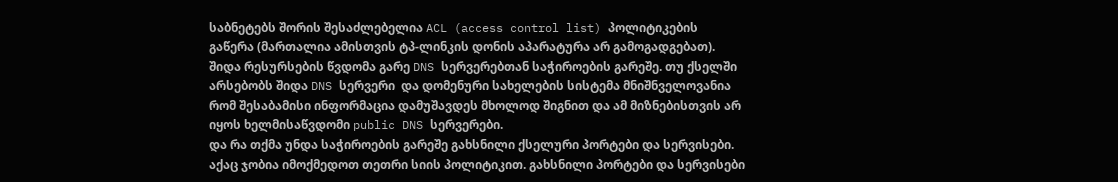საბნეტებს შორის შესაძლებელია ACL (access control list) პოლიტიკების გაწერა (მართალია ამისთვის ტპ-ლინკის დონის აპარატურა არ გამოგადგებათ).
შიდა რესურსების წვდომა გარე DNS სერვერებთან საჭიროების გარეშე. თუ ქსელში არსებობს შიდა DNS სერვერი  და დომენური სახელების სისტემა მნიშნველოვანია რომ შესაბამისი ინფორმაცია დამუშავდეს მხოლოდ შიგნით და ამ მიზნებისთვის არ იყოს ხელმისაწვდომი public DNS სერვერები.
და რა თქმა უნდა საჭიროების გარეშე გახსნილი ქსელური პორტები და სერვისები. აქაც ჯობია იმოქმედოთ თეთრი სიის პოლიტიკით. გახსნილი პორტები და სერვისები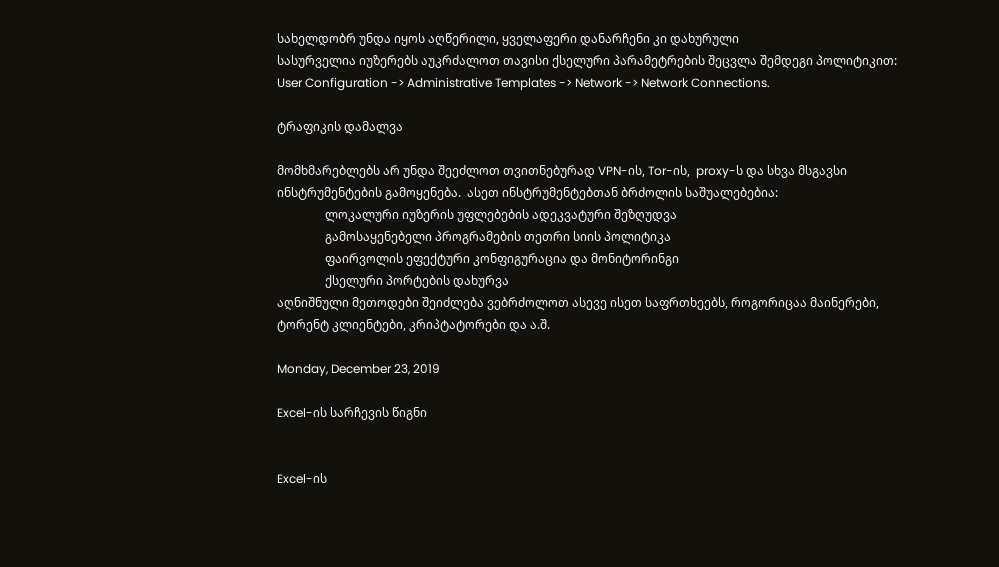სახელდობრ უნდა იყოს აღწერილი, ყველაფერი დანარჩენი კი დახურული
სასურველია იუზერებს აუკრძალოთ თავისი ქსელური პარამეტრების შეცვლა შემდეგი პოლიტიკით: User Configuration -> Administrative Templates -> Network -> Network Connections.

ტრაფიკის დამალვა

მომხმარებლებს არ უნდა შეეძლოთ თვითნებურად VPN-ის, Tor-ის,  proxy-ს და სხვა მსგავსი ინსტრუმენტების გამოყენება.  ასეთ ინსტრუმენტებთან ბრძოლის საშუალებებია:
                ლოკალური იუზერის უფლებების ადეკვატური შეზღუდვა
                გამოსაყენებელი პროგრამების თეთრი სიის პოლიტიკა
                ფაირვოლის ეფექტური კონფიგურაცია და მონიტორინგი
                ქსელური პორტების დახურვა
აღნიშნული მეთოდები შეიძლება ვებრძოლოთ ასევე ისეთ საფრთხეებს, როგორიცაა მაინერები, ტორენტ კლიენტები, კრიპტატორები და ა.შ.

Monday, December 23, 2019

Excel-ის სარჩევის წიგნი


Excel-ის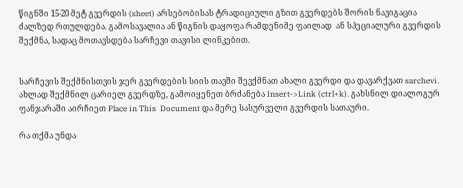წიგნში 15-20 მეტ გვერდის (sheet) არსებობისას ტრადიციული გზით გვერდებს შორის ნავიგაცია ძალზედ რთულდება. გამოსავალია ან წიგნის დაყოფა რამდენიმე ფაილად  ან სპეციალური გვერდის შექმნა, სადაც მოთავსდება სარჩევი თავისი ლინკებით.


სარჩევის შექმნისთვის ჯერ გვერდების სიის თავში შევქმნათ ახალი გვერდი და დავარქვათ sarchevi. ახლად შექმნილ ცარიელ გვერდზე, გამოიყენეთ ბრძანება Insert->Link (ctrl+k). გახსნილ დიალოგურ ფანჯარაში აირჩიეთ Place in This  Document და მერე სასურველი გვერდის სათაური.

რა თქმა უნდა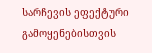სარჩევის ეფექტური გამოყენებისთვის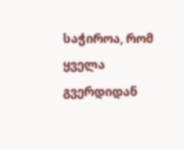საჭიროა, რომ ყველა გვერდიდან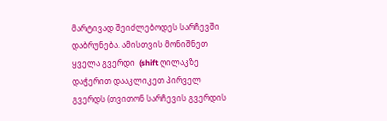მარტივად შეიძლებოდეს სარჩევში დაბრუნება. ამისთვის მონიშნეთ ყველა გვერდი  (shift ღილაკზე დაჭერით დააკლიკეთ პირველ გვერდს (თვითონ სარჩევის გვერდის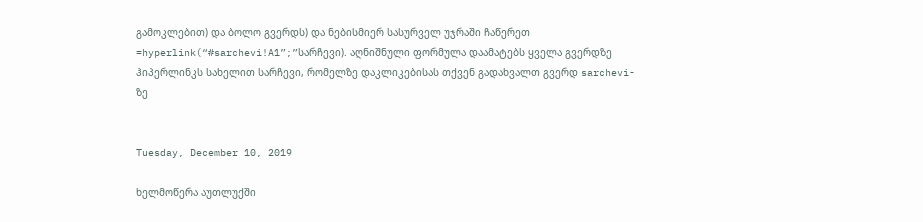გამოკლებით) და ბოლო გვერდს) და ნებისმიერ სასურველ უჯრაში ჩაწერეთ
=hyperlink(“#sarchevi!A1”;”სარჩევი). აღნიშნული ფორმულა დაამატებს ყველა გვერდზე ჰიპერლინკს სახელით სარჩევი, რომელზე დაკლიკებისას თქვენ გადახვალთ გვერდ sarchevi-ზე


Tuesday, December 10, 2019

ხელმოწერა აუთლუქში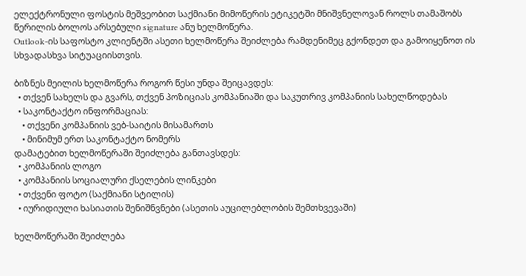ელექტრონული ფოსტის მეშვეობით საქმიანი მიმოწერის ეტიკეტში მნიშვნელოვან როლს თამაშობს წერილის ბოლოს არსებული signature ანუ ხელმოწერა.
Outlook-ის საფოსტო კლიენტში ასეთი ხელმოწერა შეიძლება რამდენიმეც გქონდეთ და გამოიყენოთ ის სხვადასხვა სიტუაციისთვის.

ბიზნეს მეილის ხელმოწერა როგორ წესი უნდა შეიცავდეს:
  • თქვენ სახელს და გვარს, თქვენ პოზიციას კომპანიაში და საკუთრივ კომპანიის სახელწოდებას
  • საკონტაქტო ინფორმაციას:
    • თქვენი კომპანიის ვებ-საიტის მისამართს
    • მინიმუმ ერთ საკონტაქტო ნომერს
დამატებით ხელმოწერაში შეიძლება განთავსდეს:
  • კომპანიის ლოგო
  • კომპანიის სოციალური ქსელების ლინკები
  • თქვენი ფოტო (საქმიანი სტილის)
  • იურიდიული ხასიათის შენიშნვნები (ასეთის აუცილებლობის შემთხვევაში)

ხელმოწერაში შეიძლება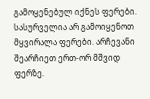გამოყენებულ იქნეს ფერები. სასურველია არ გამოიყენოთ მყვირალა ფერები. არჩევანი შეარჩიეთ ერთ-ორ მშვიდ ფერზე.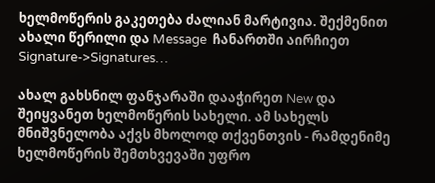ხელმოწერის გაკეთება ძალიან მარტივია. შექმენით ახალი წერილი და Message  ჩანართში აირჩიეთ  Signature->Signatures…

ახალ გახსნილ ფანჯარაში დააჭირეთ New და შეიყვანეთ ხელმოწერის სახელი. ამ სახელს მნიშვნელობა აქვს მხოლოდ თქვენთვის - რამდენიმე ხელმოწერის შემთხვევაში უფრო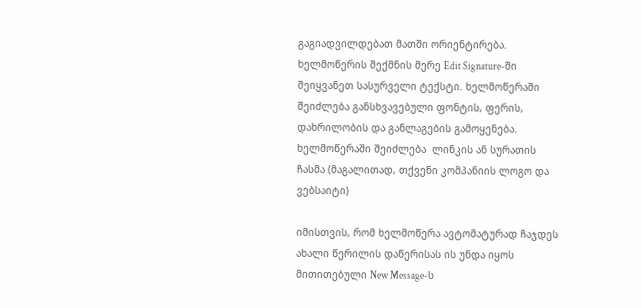გაგიადვილდებათ მათში ორიენტირება. ხელმოწერის შექმნის მერე Edit Signature-ში შეიყვანეთ სასურველი ტექსტი. ხელმოწერაში შეიძლება განსხვავებული ფონტის, ფერის, დახრილობის და განლაგების გამოყენება. ხელმოწერაში შეიძლება  ლინკის ან სურათის ჩასმა (მაგალითად, თქვენი კომპანიის ლოგო და ვებსაიტი)

იმისთვის, რომ ხელმოწერა ავტომატურად ჩაჯდეს ახალი წერილის დაწერისას ის უნდა იყოს მითითებული New Message-ს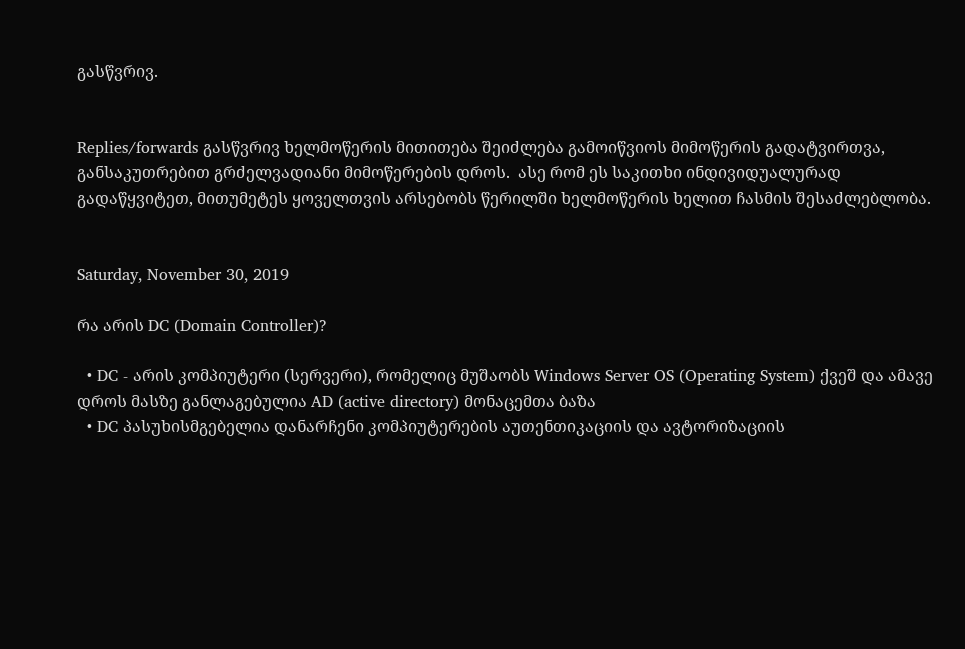გასწვრივ.


Replies/forwards გასწვრივ ხელმოწერის მითითება შეიძლება გამოიწვიოს მიმოწერის გადატვირთვა, განსაკუთრებით გრძელვადიანი მიმოწერების დროს.  ასე რომ ეს საკითხი ინდივიდუალურად გადაწყვიტეთ, მითუმეტეს ყოველთვის არსებობს წერილში ხელმოწერის ხელით ჩასმის შესაძლებლობა.


Saturday, November 30, 2019

რა არის DC (Domain Controller)?

  • DC - არის კომპიუტერი (სერვერი), რომელიც მუშაობს Windows Server OS (Operating System) ქვეშ და ამავე დროს მასზე განლაგებულია AD (active directory) მონაცემთა ბაზა
  • DC პასუხისმგებელია დანარჩენი კომპიუტერების აუთენთიკაციის და ავტორიზაციის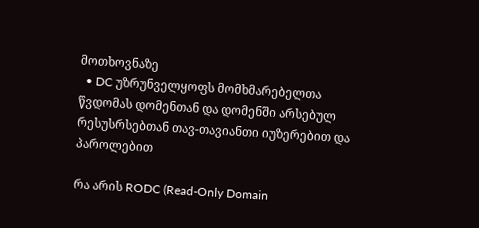მოთხოვნაზე
  • DC უზრუნველყოფს მომხმარებელთა წვდომას დომენთან და დომენში არსებულ რესუსრსებთან თავ-თავიანთი იუზერებით და პაროლებით

რა არის RODC (Read-Only Domain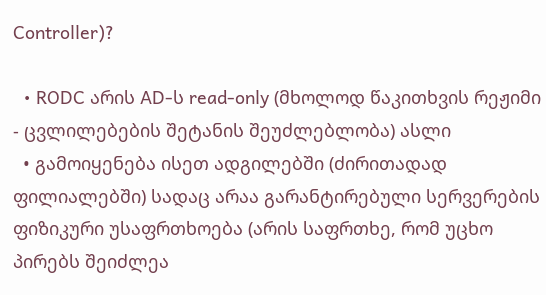Controller)?

  • RODC არის AD-ს read-only (მხოლოდ წაკითხვის რეჟიმი - ცვლილებების შეტანის შეუძლებლობა) ასლი
  • გამოიყენება ისეთ ადგილებში (ძირითადად ფილიალებში) სადაც არაა გარანტირებული სერვერების ფიზიკური უსაფრთხოება (არის საფრთხე, რომ უცხო პირებს შეიძლეა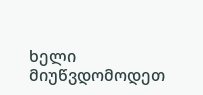ხელი მიუწვდომოდეთ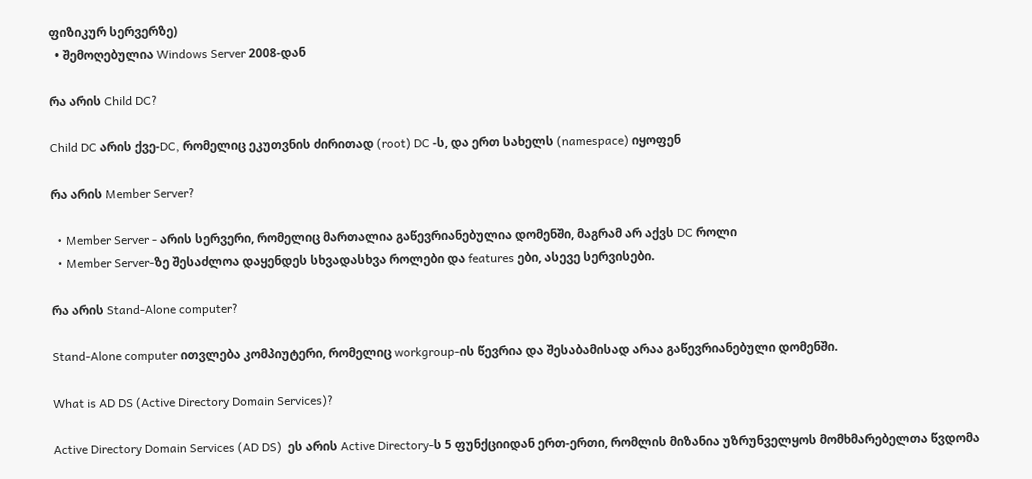ფიზიკურ სერვერზე)
  • შემოღებულია Windows Server 2008-დან

რა არის Child DC?

Child DC არის ქვე-DC, რომელიც ეკუთვნის ძირითად (root) DC -ს, და ერთ სახელს (namespace) იყოფენ

რა არის Member Server?

  • Member Server - არის სერვერი, რომელიც მართალია გაწევრიანებულია დომენში, მაგრამ არ აქვს DC როლი
  • Member Server-ზე შესაძლოა დაყენდეს სხვადასხვა როლები და features ები, ასევე სერვისები.

რა არის Stand-Alone computer?

Stand-Alone computer ითვლება კომპიუტერი, რომელიც workgroup-ის წევრია და შესაბამისად არაა გაწევრიანებული დომენში.

What is AD DS (Active Directory Domain Services)?

Active Directory Domain Services (AD DS)  ეს არის Active Directory-ს 5 ფუნქციიდან ერთ-ერთი, რომლის მიზანია უზრუნველყოს მომხმარებელთა წვდომა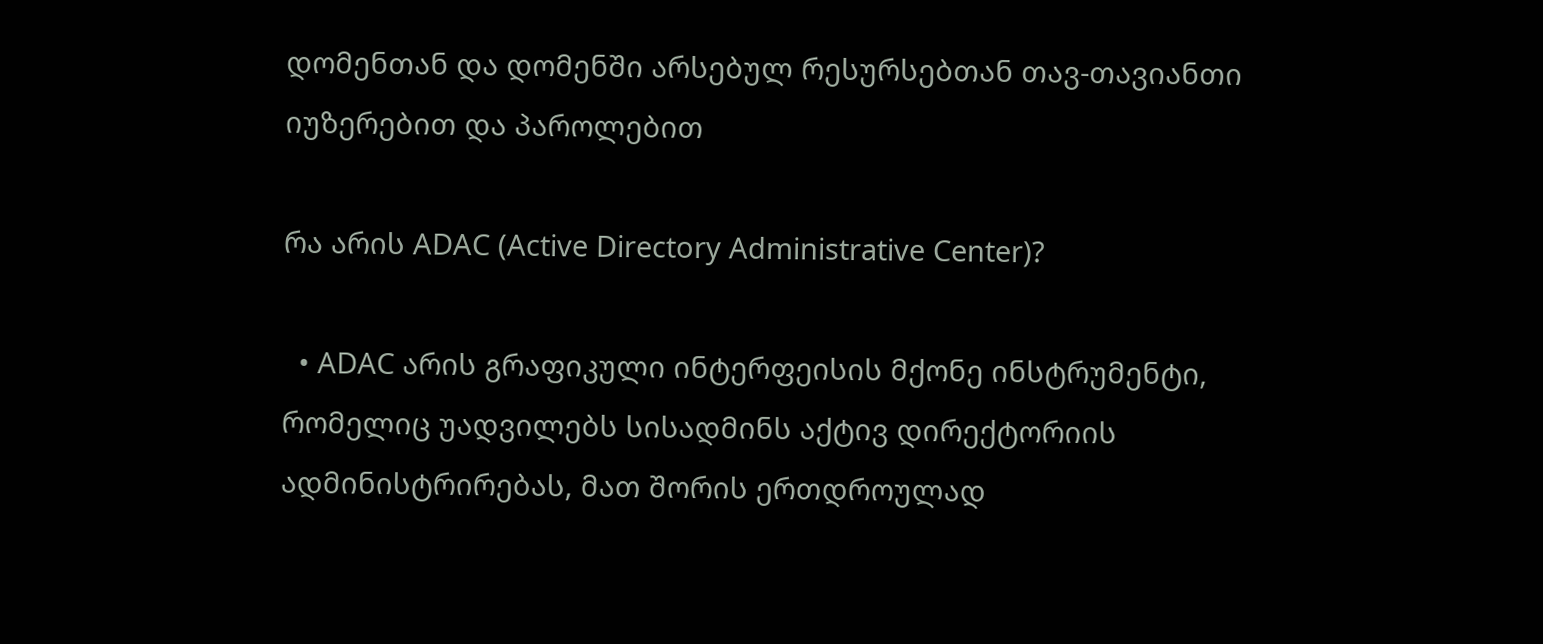დომენთან და დომენში არსებულ რესურსებთან თავ-თავიანთი იუზერებით და პაროლებით

რა არის ADAC (Active Directory Administrative Center)?

  • ADAC არის გრაფიკული ინტერფეისის მქონე ინსტრუმენტი, რომელიც უადვილებს სისადმინს აქტივ დირექტორიის ადმინისტრირებას, მათ შორის ერთდროულად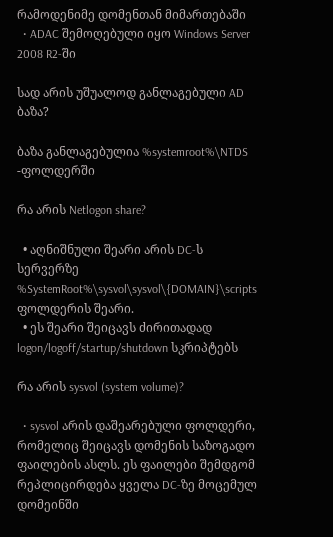რამოდენიმე დომენთან მიმართებაში
  • ADAC შემოღებული იყო Windows Server 2008 R2-ში

სად არის უშუალოდ განლაგებული AD ბაზა?

ბაზა განლაგებულია %systemroot%\NTDS -ფოლდერში

რა არის Netlogon share?

  • აღნიშნული შეარი არის DC-ს სერვერზე %SystemRoot%\sysvol\sysvol\{DOMAIN}\scripts  ფოლდერის შეარი.
  • ეს შეარი შეიცავს ძირითადად logon/logoff/startup/shutdown სკრიპტებს

რა არის sysvol (system volume)?

  • sysvol არის დაშეარებული ფოლდერი, რომელიც შეიცავს დომენის საზოგადო ფაილების ასლს. ეს ფაილები შემდგომ რეპლიცირდება ყველა DC-ზე მოცემულ დომეინში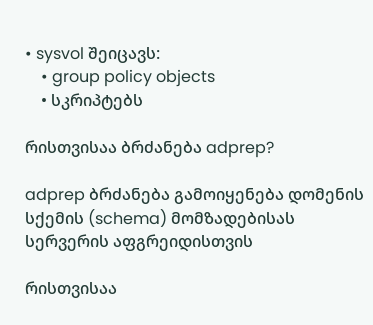• sysvol შეიცავს:
    • group policy objects
    • სკრიპტებს

რისთვისაა ბრძანება adprep?

adprep ბრძანება გამოიყენება დომენის სქემის (schema) მომზადებისას სერვერის აფგრეიდისთვის

რისთვისაა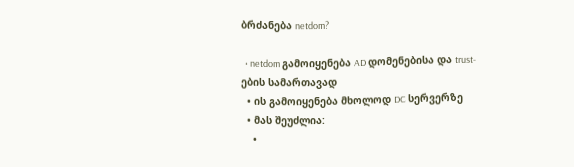ბრძანება netdom?

  • netdom გამოიყენება AD დომენებისა და trust-ების სამართავად
  • ის გამოიყენება მხოლოდ DC სერვერზე
  • მას შეუძლია:
    •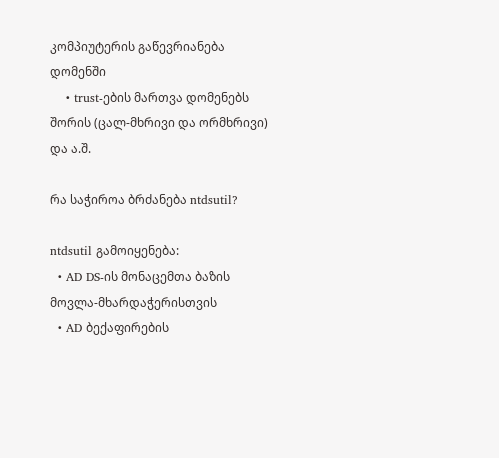კომპიუტერის გაწევრიანება დომენში
    • trust-ების მართვა დომენებს შორის (ცალ-მხრივი და ორმხრივი) და ა.შ.

რა საჭიროა ბრძანება ntdsutil?

ntdsutil გამოიყენება:
  • AD DS-ის მონაცემთა ბაზის მოვლა-მხარდაჭერისთვის
  • AD ბექაფირების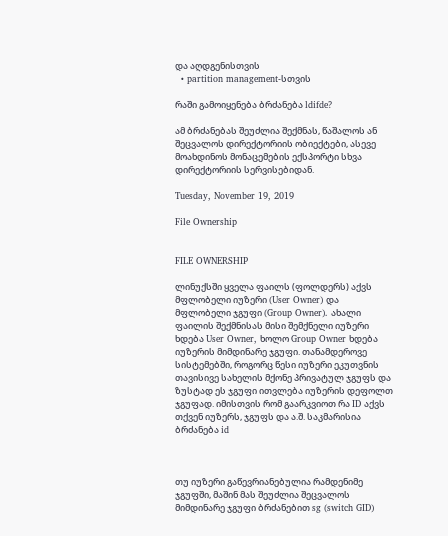და აღდგენისთვის
  • partition management-სთვის

რაში გამოიყენება ბრძანება ldifde?

ამ ბრძანებას შეუძლია შექმნას, წაშალოს ან შეცვალოს დირექტორიის ობიექტები, ასევე მოახდინოს მონაცემების ექსპორტი სხვა დირექტორიის სერვისებიდან.

Tuesday, November 19, 2019

File Ownership


FILE OWNERSHIP

ლინუქსში ყველა ფაილს (ფოლდერს) აქვს მფლობელი იუზერი (User Owner) და მფლობელი ჯგუფი (Group Owner). ახალი ფაილის შექმნისას მისი შემქნელი იუზერი ხდება User Owner, ხოლო Group Owner ხდება იუზერის მიმდინარე ჯგუფი. თანამდეროვე  სისტემებში, როგორც წესი იუზერი ეკუთვნის თავისივე სახელის მქონე პრივატულ ჯგუფს და ზუსტად ეს ჯგუფი ითვლება იუზერის დეფოლთ ჯგუფად. იმისთვის რომ გაარკვიოთ რა ID აქვს თქვენ იუზერს, ჯგუფს და ა.შ. საკმარისია ბრძანება id



თუ იუზერი გაწევრიანებულია რამდენიმე ჯგუფში, მაშინ მას შეუძლია შეცვალოს მიმდინარე ჯგუფი ბრძანებით sg (switch GID)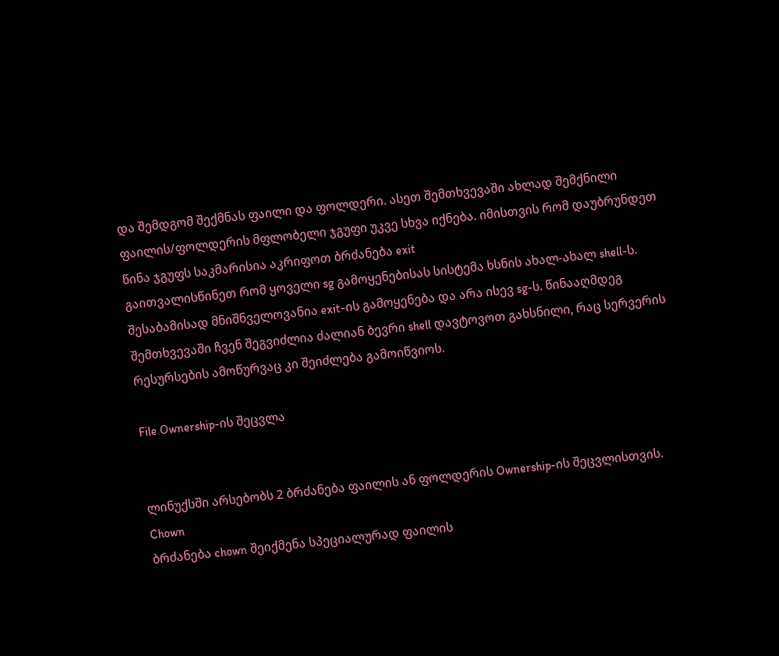და შემდგომ შექმნას ფაილი და ფოლდერი. ასეთ შემთხვევაში ახლად შემქნილი ფაილის/ფოლდერის მფლობელი ჯგუფი უკვე სხვა იქნება. იმისთვის რომ დაუბრუნდეთ წინა ჯგუფს საკმარისია აკრიფოთ ბრძანება exit
გაითვალისწინეთ რომ ყოველი sg გამოყენებისას სისტემა ხსნის ახალ-ახალ shell-ს. შესაბამისად მნიშნველოვანია exit-ის გამოყენება და არა ისევ sg-ს. წინააღმდეგ შემთხვევაში ჩვენ შეგვიძლია ძალიან ბევრი shell დავტოვოთ გახსნილი, რაც სერვერის რესურსების ამოწურვაც კი შეიძლება გამოიწვიოს.

File Ownership-ის შეცვლა


ლინუქსში არსებობს 2 ბრძანება ფაილის ან ფოლდერის Ownership-ის შეცვლისთვის.
Chown
ბრძანება chown შეიქმენა სპეციალურად ფაილის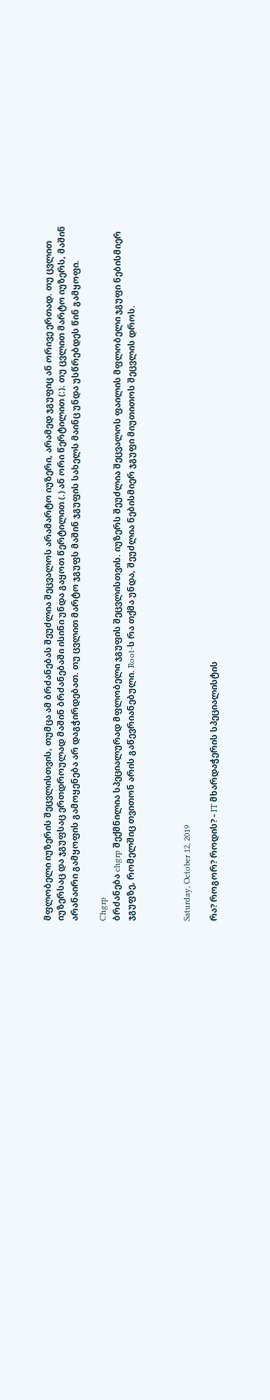მფლობელი იუზერის შეცვლისთვის, თუმცა ამ ბრძანებას შეუძლია შეცვალოს არამარტო იუზერი, არამედ ჯგუფიც ან ორივე ერთად. თუ ცვლით იუზერსაც და ჯგუფსაც ერთდროულად მაშინ ბრძანებაში ისინი უნდა გაყოთ წერტილით (.) ან ორი წერტილით (:). თუ ცვლით მარტო იუზერს, მაშინ არანაირი გამყოფის გამოყენება არ დაგჭირდებათ. თუ ცვლით მარტო ჯგუფს მაშინ ჯგუფის სახელს მაინც უნდა უსწრებდეს წინ გამყოფი.

Chgrp
ბრძანება chgrp შექმნილია სპეციალურად მფლობელი ჯგუფის შეცვლისთვის. იუზერს შეუძლია შეცვალოს ფაილის მფლობელი ჯგუფი ნებისმიერ ჯგუფზე, რომელშიც თვითონ არის გაწევრიანებული. Root-ს რა თქმა უნდა, შეუძლია ნებისმიერ ჯგუფი მიუთითოს შეცვლის დროს.



Saturday, October 12, 2019

რა? როგორ? როდის? - IT მხარდაჭერის სპეციალისტის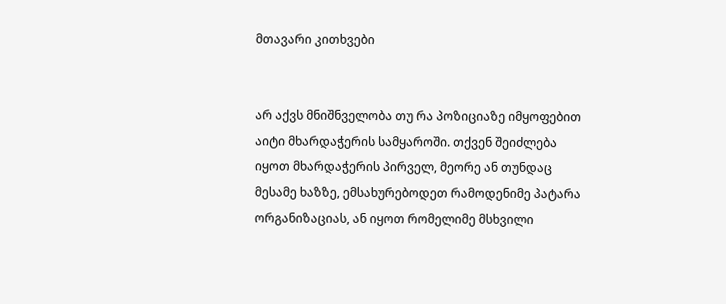მთავარი კითხვები


არ აქვს მნიშნველობა თუ რა პოზიციაზე იმყოფებით აიტი მხარდაჭერის სამყაროში. თქვენ შეიძლება იყოთ მხარდაჭერის პირველ, მეორე ან თუნდაც მესამე ხაზზე, ემსახურებოდეთ რამოდენიმე პატარა ორგანიზაციას, ან იყოთ რომელიმე მსხვილი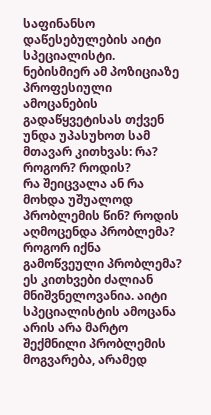საფინანსო დაწესებულების აიტი სპეციალისტი. ნებისმიერ ამ პოზიციაზე პროფესიული ამოცანების გადაწყვეტისას თქვენ უნდა უპასუხოთ სამ მთავარ კითხვას: რა? როგორ? როდის?
რა შეიცვალა ან რა მოხდა უშუალოდ პრობლემის წინ? როდის აღმოცენდა პრობლემა? როგორ იქნა გამოწვეული პრობლემა? ეს კითხვები ძალიან მნიშვნელოვანია. აიტი სპეციალისტის ამოცანა არის არა მარტო შექმნილი პრობლემის მოგვარება, არამედ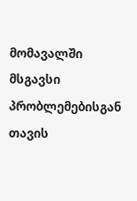მომავალში მსგავსი პრობლემებისგან თავის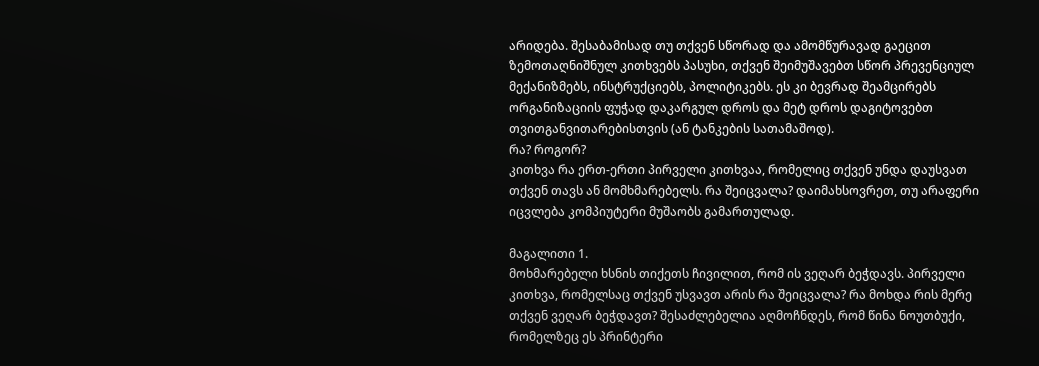არიდება. შესაბამისად თუ თქვენ სწორად და ამომწურავად გაეცით ზემოთაღნიშნულ კითხვებს პასუხი, თქვენ შეიმუშავებთ სწორ პრევენციულ მექანიზმებს, ინსტრუქციებს, პოლიტიკებს. ეს კი ბევრად შეამცირებს ორგანიზაციის ფუჭად დაკარგულ დროს და მეტ დროს დაგიტოვებთ თვითგანვითარებისთვის (ან ტანკების სათამაშოდ).
რა? როგორ?
კითხვა რა ერთ-ერთი პირველი კითხვაა, რომელიც თქვენ უნდა დაუსვათ თქვენ თავს ან მომხმარებელს. რა შეიცვალა? დაიმახსოვრეთ, თუ არაფერი იცვლება კომპიუტერი მუშაობს გამართულად.

მაგალითი 1.
მოხმარებელი ხსნის თიქეთს ჩივილით, რომ ის ვეღარ ბეჭდავს. პირველი კითხვა, რომელსაც თქვენ უსვავთ არის რა შეიცვალა? რა მოხდა რის მერე თქვენ ვეღარ ბეჭდავთ? შესაძლებელია აღმოჩნდეს, რომ წინა ნოუთბუქი, რომელზეც ეს პრინტერი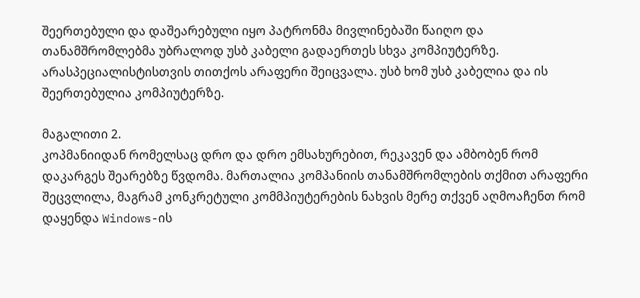შეერთებული და დაშეარებული იყო პატრონმა მივლინებაში წაიღო და თანამშრომლებმა უბრალოდ უსბ კაბელი გადაერთეს სხვა კომპიუტერზე. არასპეციალისტისთვის თითქოს არაფერი შეიცვალა. უსბ ხომ უსბ კაბელია და ის შეერთებულია კომპიუტერზე.

მაგალითი 2.
კოპმანიიდან რომელსაც დრო და დრო ემსახურებით, რეკავენ და ამბობენ რომ დაკარგეს შეარებზე წვდომა. მართალია კომპანიის თანამშრომლების თქმით არაფერი შეცვლილა, მაგრამ კონკრეტული კომმპიუტერების ნახვის მერე თქვენ აღმოაჩენთ რომ დაყენდა Windows-ის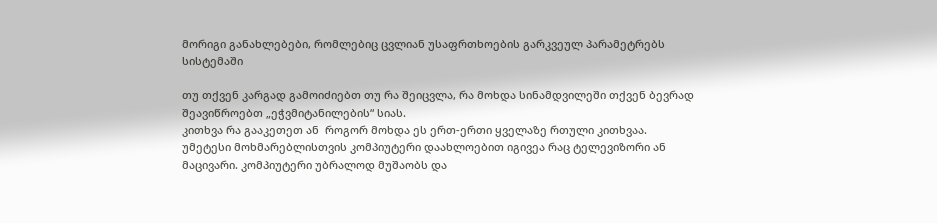მორიგი განახლებები, რომლებიც ცვლიან უსაფრთხოების გარკვეულ პარამეტრებს სისტემაში

თუ თქვენ კარგად გამოიძიებთ თუ რა შეიცვლა, რა მოხდა სინამდვილეში თქვენ ბევრად შეავიწროებთ „ეჭვმიტანილების“ სიას.
კითხვა რა გააკეთეთ ან  როგორ მოხდა ეს ერთ-ერთი ყველაზე რთული კითხვაა. უმეტესი მოხმარებლისთვის კომპიუტერი დაახლოებით იგივეა რაც ტელევიზორი ან მაცივარი. კომპიუტერი უბრალოდ მუშაობს და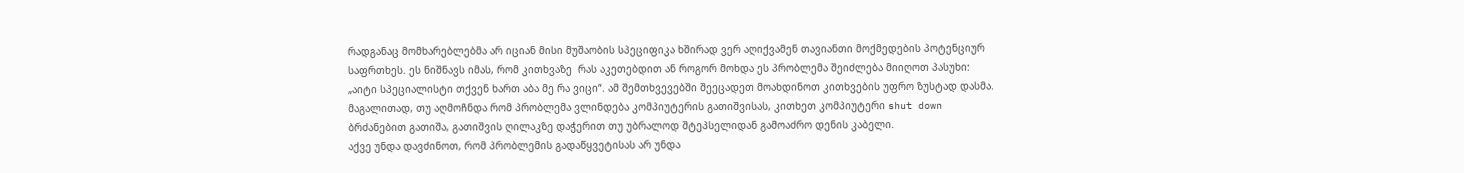რადგანაც მომხარებლებმა არ იციან მისი მუშაობის სპეციფიკა ხშირად ვერ აღიქვამენ თავიანთი მოქმედების პოტენციურ საფრთხეს. ეს ნიშნავს იმას, რომ კითხვაზე  რას აკეთებდით ან როგორ მოხდა ეს პრობლემა შეიძლება მიიღოთ პასუხი: „აიტი სპეციალისტი თქვენ ხართ აბა მე რა ვიცი“. ამ შემთხვევებში შეეცადეთ მოახდინოთ კითხვების უფრო ზუსტად დასმა. მაგალითად, თუ აღმოჩნდა რომ პრობლემა ვლინდება კომპიუტერის გათიშვისას, კითხეთ კომპიუტერი shut down ბრძანებით გათიშა, გათიშვის ღილაკზე დაჭერით თუ უბრალოდ შტეპსელიდან გამოაძრო დენის კაბელი.
აქვე უნდა დავძინოთ, რომ პრობლემის გადაწყვეტისას არ უნდა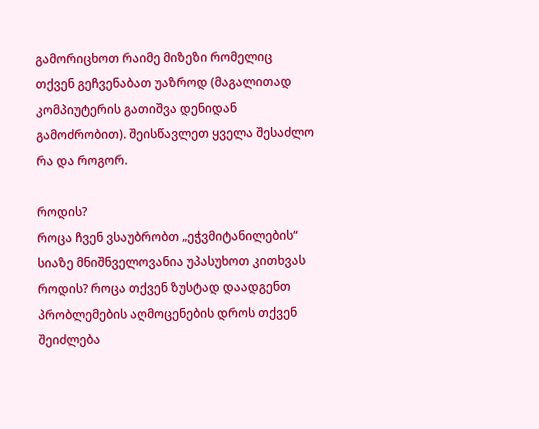გამორიცხოთ რაიმე მიზეზი რომელიც თქვენ გეჩვენაბათ უაზროდ (მაგალითად კომპიუტერის გათიშვა დენიდან გამოძრობით). შეისწავლეთ ყველა შესაძლო რა და როგორ.

როდის?
როცა ჩვენ ვსაუბრობთ „ეჭვმიტანილების“ სიაზე მნიშნველოვანია უპასუხოთ კითხვას როდის? როცა თქვენ ზუსტად დაადგენთ პრობლემების აღმოცენების დროს თქვენ შეიძლება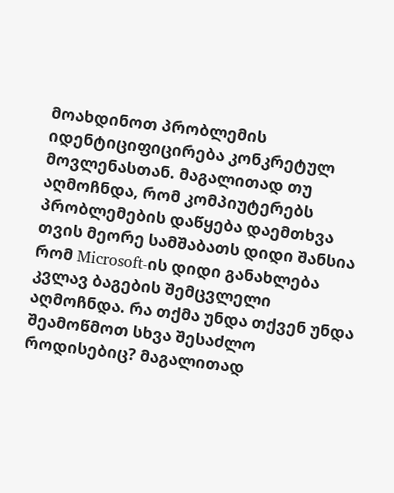მოახდინოთ პრობლემის იდენტიციფიცირება კონკრეტულ მოვლენასთან. მაგალითად თუ აღმოჩნდა, რომ კომპიუტერებს პრობლემების დაწყება დაემთხვა თვის მეორე სამშაბათს დიდი შანსია რომ Microsoft-ის დიდი განახლება კვლავ ბაგების შემცვლელი აღმოჩნდა. რა თქმა უნდა თქვენ უნდა შეამოწმოთ სხვა შესაძლო როდისებიც? მაგალითად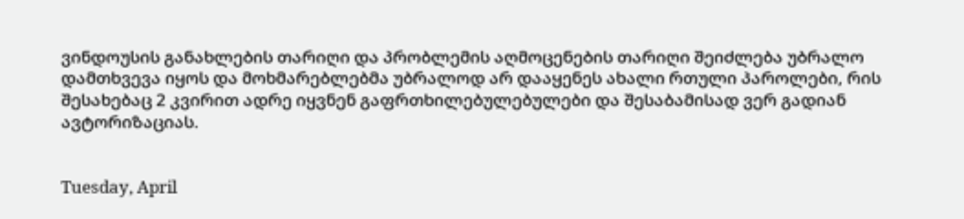ვინდოუსის განახლების თარიღი და პრობლემის აღმოცენების თარიღი შეიძლება უბრალო დამთხვევა იყოს და მოხმარებლებმა უბრალოდ არ დააყენეს ახალი რთული პაროლები, რის შესახებაც 2 კვირით ადრე იყვნენ გაფრთხილებულებულები და შესაბამისად ვერ გადიან ავტორიზაციას.


Tuesday, April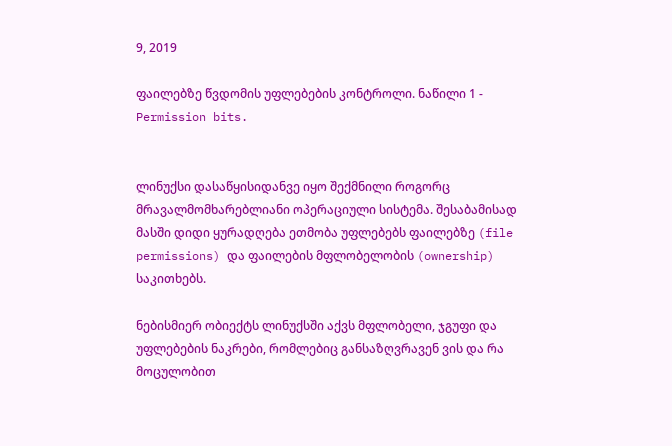9, 2019

ფაილებზე წვდომის უფლებების კონტროლი. ნაწილი 1 - Permission bits.


ლინუქსი დასაწყისიდანვე იყო შექმნილი როგორც მრავალმომხარებლიანი ოპერაციული სისტემა. შესაბამისად მასში დიდი ყურადღება ეთმობა უფლებებს ფაილებზე (file permissions) და ფაილების მფლობელობის (ownership) საკითხებს.

ნებისმიერ ობიექტს ლინუქსში აქვს მფლობელი, ჯგუფი და უფლებების ნაკრები, რომლებიც განსაზღვრავენ ვის და რა მოცულობით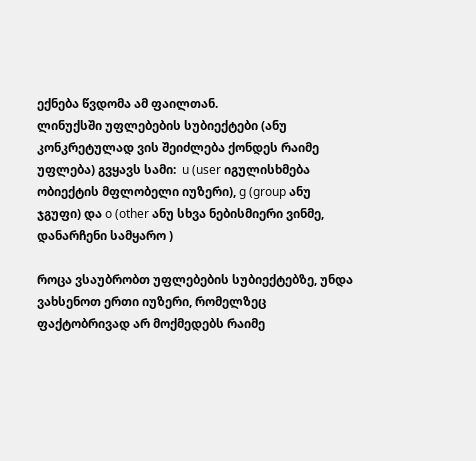ექნება წვდომა ამ ფაილთან.
ლინუქსში უფლებების სუბიექტები (ანუ კონკრეტულად ვის შეიძლება ქონდეს რაიმე უფლება) გვყავს სამი:  u (user იგულისხმება ობიექტის მფლობელი იუზერი), g (group ანუ ჯგუფი) და o (other ანუ სხვა ნებისმიერი ვინმე, დანარჩენი სამყარო )

როცა ვსაუბრობთ უფლებების სუბიექტებზე, უნდა ვახსენოთ ერთი იუზერი, რომელზეც ფაქტობრივად არ მოქმედებს რაიმე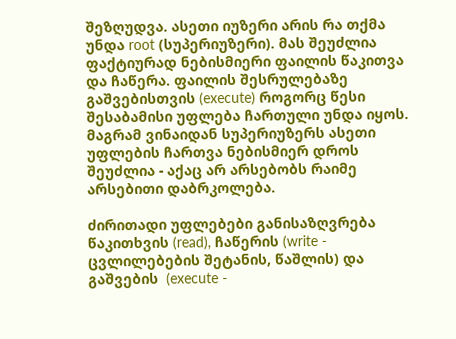შეზღუდვა. ასეთი იუზერი არის რა თქმა უნდა root (სუპერიუზერი). მას შეუძლია ფაქტიურად ნებისმიერი ფაილის წაკითვა და ჩაწერა. ფაილის შესრულებაზე გაშვებისთვის (execute) როგორც წესი შესაბამისი უფლება ჩართული უნდა იყოს. მაგრამ ვინაიდან სუპერიუზერს ასეთი უფლების ჩართვა ნებისმიერ დროს შეუძლია - აქაც არ არსებობს რაიმე არსებითი დაბრკოლება.

ძირითადი უფლებები განისაზღვრება წაკითხვის (read), ჩაწერის (write - ცვლილებების შეტანის, წაშლის) და გაშვების  (execute -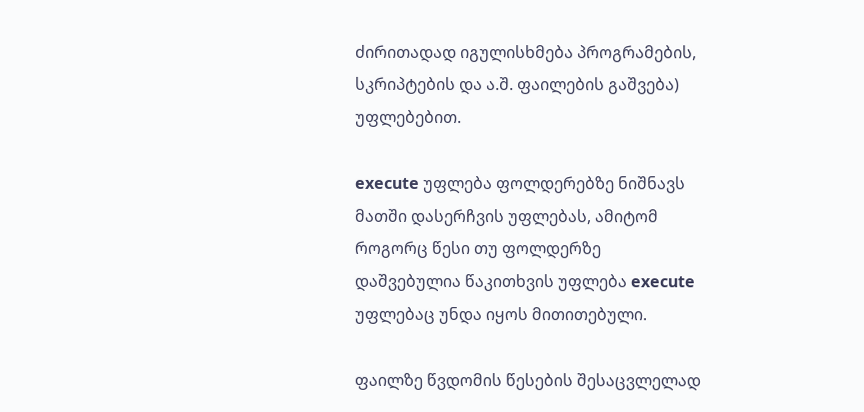ძირითადად იგულისხმება პროგრამების, სკრიპტების და ა.შ. ფაილების გაშვება) უფლებებით.

execute უფლება ფოლდერებზე ნიშნავს მათში დასერჩვის უფლებას, ამიტომ როგორც წესი თუ ფოლდერზე  დაშვებულია წაკითხვის უფლება execute უფლებაც უნდა იყოს მითითებული.

ფაილზე წვდომის წესების შესაცვლელად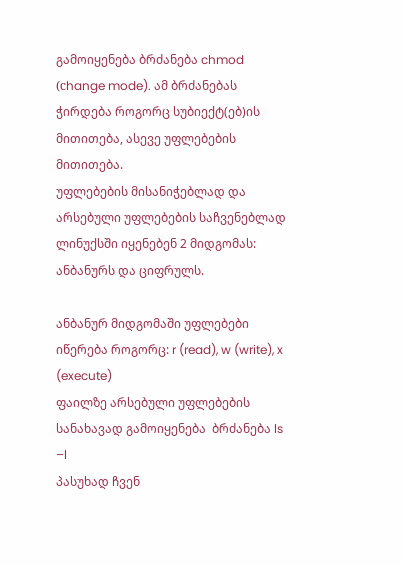გამოიყენება ბრძანება chmod (сhange mode). ამ ბრძანებას ჭირდება როგორც სუბიექტ(ებ)ის მითითება, ასევე უფლებების მითითება.
უფლებების მისანიჭებლად და არსებული უფლებების საჩვენებლად ლინუქსში იყენებენ 2 მიდგომას: ანბანურს და ციფრულს.

ანბანურ მიდგომაში უფლებები იწერება როგორც: r (read), w (write), x (execute)
ფაილზე არსებული უფლებების  სანახავად გამოიყენება  ბრძანება ls –l
პასუხად ჩვენ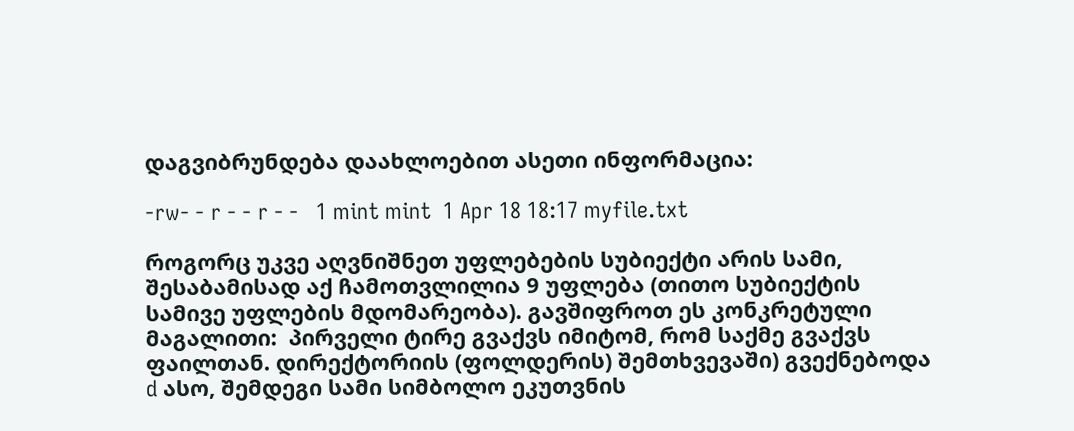დაგვიბრუნდება დაახლოებით ასეთი ინფორმაცია:

-rw- - r - - r - -   1 mint mint  1 Apr 18 18:17 myfile.txt

როგორც უკვე აღვნიშნეთ უფლებების სუბიექტი არის სამი, შესაბამისად აქ ჩამოთვლილია 9 უფლება (თითო სუბიექტის სამივე უფლების მდომარეობა). გავშიფროთ ეს კონკრეტული მაგალითი:  პირველი ტირე გვაქვს იმიტომ, რომ საქმე გვაქვს ფაილთან. დირექტორიის (ფოლდერის) შემთხვევაში) გვექნებოდა d ასო, შემდეგი სამი სიმბოლო ეკუთვნის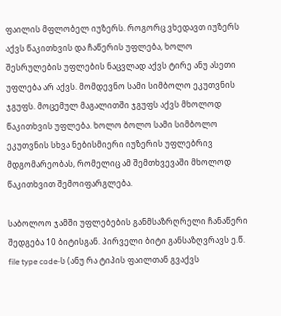ფაილის მფლობელ იუზერს. როგორც ვხედავთ იუზერს აქვს წაკითხვის და ჩაწერის უფლება, ხოლო შესრულების უფლების ნაცვლად აქვს ტირე ანუ ასეთი უფლება არ აქვს. მომდევნო სამი სიმბოლო ეკუთვნის ჯგუფს. მოცემულ მაგალითში ჯგუფს აქვს მხოლოდ წაკითხვის უფლება. ხოლო ბოლო სამი სიმბოლო ეკუთვნის სხვა ნებისმიერი იუზერის უფლებრივ მდგომარეობას, რომელიც ამ შემთხვევაში მხოლოდ წაკითხვით შემოიფარგლება.

საბოლოო ჯამში უფლებების განმსაზრღრელი ჩანაწერი შედგება 10 ბიტისგან. პირველი ბიტი განსაზღვრავს ე.წ. file type code-ს (ანუ რა ტიპის ფაილთან გვაქვს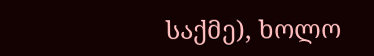საქმე), ხოლო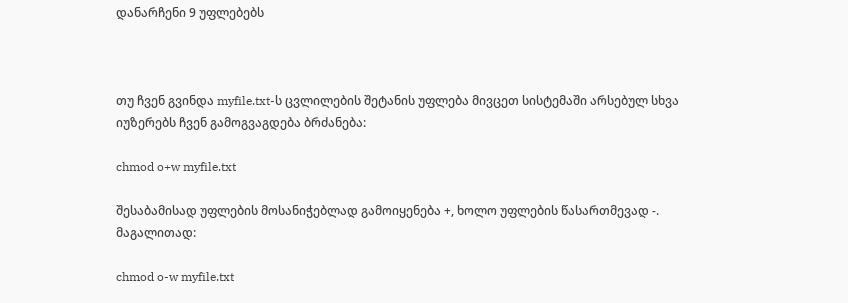დანარჩენი 9 უფლებებს



თუ ჩვენ გვინდა myfile.txt-ს ცვლილების შეტანის უფლება მივცეთ სისტემაში არსებულ სხვა იუზერებს ჩვენ გამოგვაგდება ბრძანება:

chmod o+w myfile.txt

შესაბამისად უფლების მოსანიჭებლად გამოიყენება +, ხოლო უფლების წასართმევად -. მაგალითად:

chmod o-w myfile.txt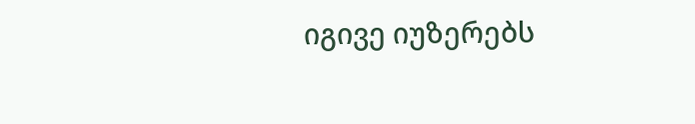იგივე იუზერებს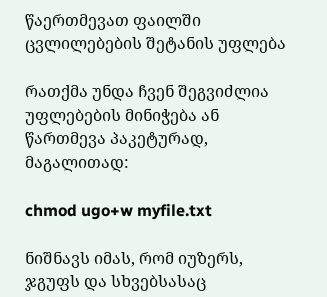წაერთმევათ ფაილში ცვლილებების შეტანის უფლება

რათქმა უნდა ჩვენ შეგვიძლია უფლებების მინიჭება ან წართმევა პაკეტურად, მაგალითად:

chmod ugo+w myfile.txt

ნიშნავს იმას, რომ იუზერს, ჯგუფს და სხვებსასაც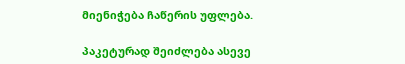მიენიჭება ჩაწერის უფლება.

პაკეტურად შეიძლება ასევე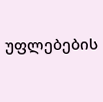უფლებების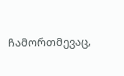ჩამორთმევაც,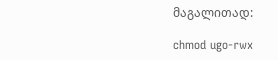მაგალითად:

chmod ugo-rwx